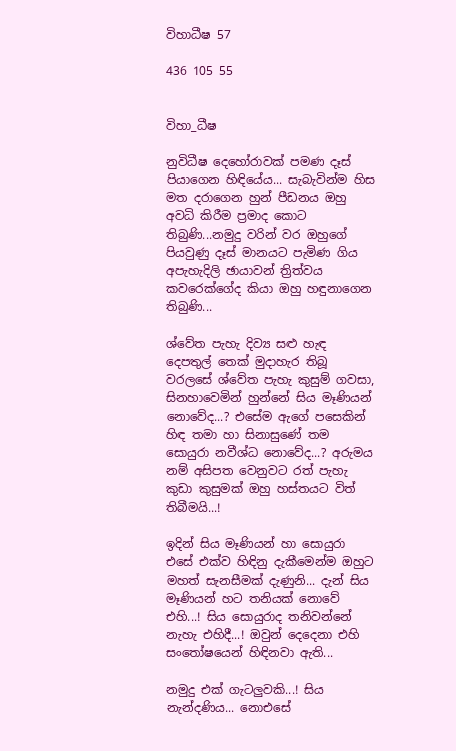විහාධීෂ 57

436 105 55


විහා_ධීෂ

නුවිධීෂ දෙහෝරාවක් පමණ දෑස් පියාගෙන හිඳියේය... සැබැවින්ම හිස මත දරාගෙන හුන් පීඩනය ඔහු අවධි කිරීම ප්‍රමාද කොට තිබුණි...නමුදු වරින් වර ඔහුගේ පියවුණු දෑස් මානයට පැමිණ ගිය අපැහැදිලි ඡායාවන් ත්‍රිත්වය කවරෙක්ගේද කියා ඔහු හඳුනාගෙන තිබුණි...

ශ්වේත පැහැ දිව්‍ය සළු හැඳ දෙපතුල් තෙක් මුදාහැර තිබූ වරලසේ ශ්වේත පැහැ කුසුම් ගවසා, සිනහාවෙමින් හුන්නේ සිය මෑණියන් නොවේද...? එසේම ඇගේ පසෙකින් හිඳ තමා හා සිනාසුණේ තම සොයුරා නවීශ්ධ නොවේද...? අරුමය නම් අසිපත වෙනුවට රත් පැහැ කුඩා කුසුමක් ඔහු හස්තයට විත් තිබීමයි...!

ඉදින් සිය මෑණියන් හා සොයුරා එසේ එක්ව හිඳිනු දැකීමෙන්ම ඔහුට මහත් සැනසීමක් දැණුනි... දැන් සිය මෑණියන් හට තනියක් නොවේ එහි...! සිය සොයුරාද තනිවන්නේ නැහැ එහිදී...! ඔවුන් දෙදෙනා එහි සංතෝෂයෙන් හිඳිනවා ඇති...

නමුදු එක් ගැටලුවකි...! සිය නැන්දණිය... නොඑසේ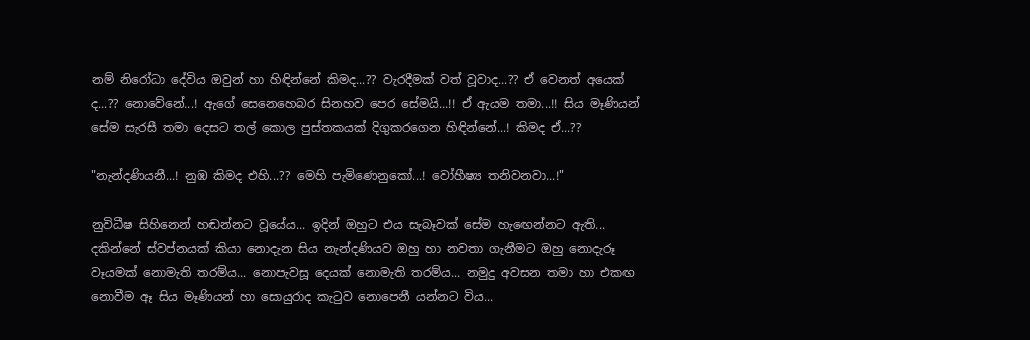නම් නිරෝධා දේවිය ඔවුන් හා හිඳින්නේ කිමද...?? වැරදීමක් වත් වූවාද...?? ඒ වෙනත් අයෙක් ද...?? නොවේනේ...! ඇගේ සෙනෙහෙබර සිනහව පෙර සේමයි...!! ඒ ඇයම තමා...!! සිය මෑණියන් සේම සැරසී තමා දෙසට තල් කොල පුස්තකයක් දිගුකරගෙන හිඳින්නේ...! කිමද ඒ...??

"නැන්දණියනී...! නුඹ කිමද එහි...?? මෙහි පැමිණෙනුකෝ...! වෝහීෂ්‍ය තනිවනවා...!"

නුවිධීෂ සිහිනෙන් හඬන්නට වූයේය... ඉදින් ඔහුට එය සැබෑවක් සේම හැඟෙන්නට ඇති... දකින්නේ ස්වප්නයක් කියා නොදැන සිය නැන්දණියව ඔහු හා නවතා ගැනීමට ඔහු නොදැරූ වෑයමක් නොමැති තරම්ය... නොපැවසූ දෙයක් නොමැති තරම්ය... නමුදු අවසන තමා හා එකඟ නොවීම ඈ සිය මෑණියන් හා සොයුරාද කැටුව නොපෙනී යන්නට විය...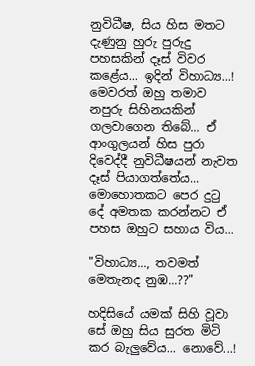නුවිධීෂ, සිය හිස මතට දැණුනු හුරු පුරුදු පහසකින් දෑස් විවර කළේය... ඉදින් විහාධ්‍ය...! මෙවරත් ඔහු තමාව නපුරු සිහිනයකින් ගලවාගෙන තිබේ... ඒ ආංගුලයන් හිස පුරා දිවෙද්දී නුවිධීෂයන් නැවත දෑස් පියාගත්තේය... මොහොතකට පෙර දුටු දේ අමතක කරන්නට ඒ පහස ඔහුට සහාය විය...

"විහාධ්‍ය..., තවමත් මෙතැනද නුඹ...??"

හදිසියේ යමක් සිහි වූවා සේ ඔහු සිය සුරත මිටි කර බැලුවේය... නොවේ...!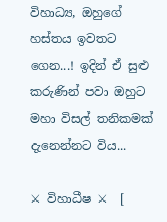විහාධ්‍ය, ඔහුගේ හස්තය ඉවතට ගෙන...! ඉදින් ඒ සුළු කරුණින් පවා ඔහුට මහා විසල් තනිකමක් දැනෙන්නට විය...

⚔ විහාධීෂ ⚔  [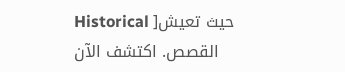Historical ]حيث تعيش القصص. اكتشف الآن